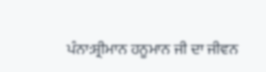ਪੰਨਾ:ਸ਼੍ਰੀਮਾਨ ਹਨੂਮਾਨ ਜੀ ਦਾ ਜੀਵਨ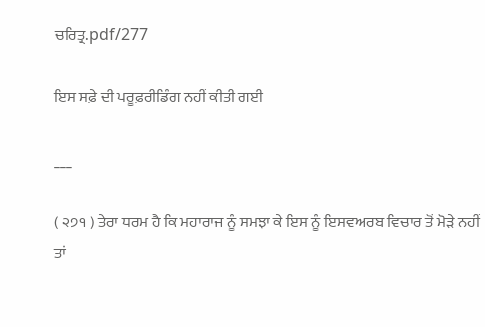ਚਰਿਤ੍ਰ.pdf/277

ਇਸ ਸਫ਼ੇ ਦੀ ਪਰੂਫ਼ਰੀਡਿੰਗ ਨਹੀਂ ਕੀਤੀ ਗਈ

___

( ੨੭੧ ) ਤੇਰਾ ਧਰਮ ਹੈ ਕਿ ਮਹਾਰਾਜ ਨੂੰ ਸਮਝਾ ਕੇ ਇਸ ਨੂੰ ਇਸਵਅਰਬ ਵਿਚਾਰ ਤੋਂ ਮੋੜੇ ਨਹੀਂ ਤਾਂ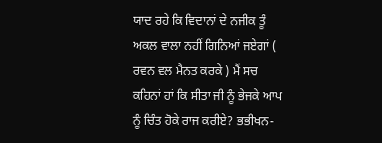ਯਾਦ ਰਹੇ ਕਿ ਵਿਦਾਨਾਂ ਦੇ ਨਜੀਕ ਤੂੰ ਅਕਲ ਵਾਲਾ ਨਹੀਂ ਗਿਨਿਆਂ ਜਏਗਾਂ ( ਰਵਨ ਵਲ ਮੈਨਤ ਕਰਕੇ ) ਮੈਂ ਸਚ ਕਹਿਨਾਂ ਹਾਂ ਕਿ ਸੀਤਾ ਜੀ ਨੂੰ ਭੇਜਕੇ ਆਪ ਨੂੰ ਚਿੰਤ ਹੋਕੇ ਰਾਜ ਕਰੀਏ? ਭਭੀਖਨ-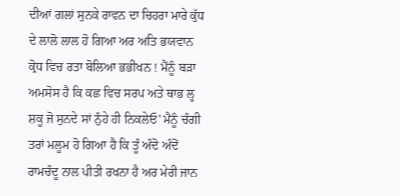ਦੀਆਂ ਗਲਾਂ ਸੁਨਕੇ ਰਾਵਨ ਦਾ ਚਿਹਰਾ ਮਾਰੇ ਕੁੱਧ ਦੇ ਲਾਲੋ ਲਾਲ ਹੋ ਗਿਆ ਅਰ ਅਤਿ ਭਯਵਾਨ ਕ੍ਰੋਧ ਵਿਚ ਰਤਾ ਬੋਲਿਆ ਭਭੀਖਨ ! ਮੈਂਨੂੰ ਬੜਾ ਅਮਸੋਸ ਹੈ ਕਿ ਕਛ ਵਿਚ ਸਰਪ ਅਤੇ ਥਾਭ ਲ੍ਹ ਸ਼ਕੂ ਜੋ ਸੁਨਦੇ ਸਾਂ ਨੁੰਹੇ ਹੀ ਨਿਕਲੇਓ' ਮੈਨੂੰ ਚੰਗੀ ਤਰਾਂ ਮਲੂਮ ਹੋ ਗਿਆ ਹੈ ਕਿ ਤੂੰ ਅੰਦੋ ਅੰਦੋਂ ਰਾਮਚੰਦੂ ਨਾਲ ਪੀਤੀ ਰਖਨਾ ਹੈ ਅਰ ਮੇਰੀ ਜਾਨ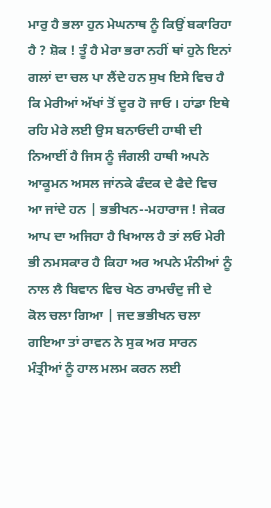ਮਾਰੁ ਹੈ ਭਲਾ ਹੁਨ ਮੇਘਨਾਥ ਨੂੰ ਕਿਉਂ ਬਕਾਰਿਹਾ ਹੈ ? ਸ਼ੋਕ ! ਤੂੰ ਹੈ ਮੇਰਾ ਭਰਾ ਨਹੀਂ ਥਾਂ ਹੁਨੇ ਇਨਾਂ ਗਲਾਂ ਦਾ ਚਲ ਪਾ ਲੈਂਦੇ ਹਨ ਸੁਖ ਇਸੇ ਵਿਚ ਹੈ ਕਿ ਮੇਰੀਆਂ ਅੱਖਾਂ ਤੋਂ ਦੂਰ ਹੋ ਜਾਓ । ਹਾਂਡਾ ਇਥੇ ਰਹਿ ਮੇਰੇ ਲਈ ਉਸ ਬਨਾਓਦੀ ਹਾਥੀ ਦੀ ਨਿਆਈਂ ਹੈ ਜਿਸ ਨੂੰ ਜੰਗਲੀ ਹਾਥੀ ਅਪਨੇ ਆਕੂਮਨ ਅਸਲ ਜਾਂਨਕੇ ਫੰਦਕ ਦੇ ਫੈਦੇ ਵਿਚ ਆ ਜਾਂਦੇ ਹਨ | ਭਭੀਖਨ--ਮਹਾਰਾਜ ! ਜੇਕਰ ਆਪ ਦਾ ਅਜਿਹਾ ਹੈ ਖਿਆਲ ਹੈ ਤਾਂ ਲਓ ਮੇਰੀ ਭੀ ਨਮਸਕਾਰ ਹੈ ਕਿਹਾ ਅਰ ਅਪਨੇ ਮੰਨੀਆਂ ਨੂੰ ਨਾਲ ਲੈ ਬਿਵਾਨ ਵਿਚ ਖੇਠ ਰਾਮਚੰਦੁ ਜੀ ਦੇ ਕੋਲ ਚਲਾ ਗਿਆ | ਜਦ ਭਭੀਖਨ ਚਲਾ ਗਇਆ ਤਾਂ ਰਾਵਨ ਨੇ ਸੁਕ ਅਰ ਸਾਰਨ ਮੰਤ੍ਰੀਆਂ ਨੂੰ ਹਾਲ ਮਲਮ ਕਰਨ ਲਈ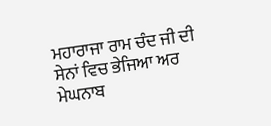ਮਹਾਰਾਜਾ ਰਾਮ ਚੰਦ ਜੀ ਦੀ ਸੇਨਾਂ ਵਿਚ ਭੇਜਿਆ ਅਰ ਮੇਘਨਾਬ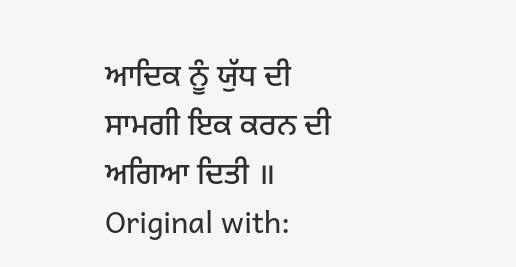ਆਦਿਕ ਨੂੰ ਯੁੱਧ ਦੀ ਸਾਮਗੀ ਇਕ ਕਰਨ ਦੀ ਅਗਿਆ ਦਿਤੀ ॥ Original with: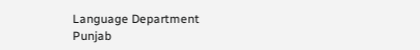Language Department Punjab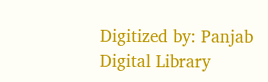Digitized by: Panjab Digital Library